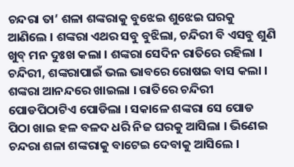ଚନ୍ଦରା ତା’ ଶଳା ଶଙ୍କରାକୁ ବୁଝେଇ ଶୁଝେଇ ଘରକୁ ଆଣିଲେ । ଶଙ୍କରା ଏଥର ସବୁ ବୁଝିଲା, ଚନ୍ଦିରୀ ବି ଏସବୁ ଶୁଣି ଖୁବ୍ ମନ ଦୁଃଖ କଲା । ଶଙ୍କରା ସେଦିନ ରାତିରେ ରହିଲା । ଚନ୍ଦିରୀ, ଶଙ୍କରାପାଇଁ ଭଲ ଭାବରେ ରୋଷଇ ବାସ କଲା । ଶଙ୍କରା ଆନନ୍ଦରେ ଖାଇଲା । ରାତିରେ ଚନ୍ଦିରୀ ପୋଡପିଠାଟିଏ ପୋଡିଲା । ସକାଳେ ଶଙ୍କରା ସେ ପୋଡ ପିଠା ଖାଇ ହଳ ବଳଦ ଧରି ନିଜ ଘରକୁ ଆସିଲା । ଭିଣେଇ ଚନ୍ଦରା ଶଳା ଶଙ୍କରାକୁ ବାଟେଇ ଦେବାକୁ ଆସିଲେ ।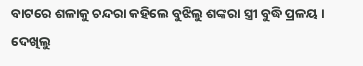ବାଟରେ ଶଳାକୁ ଚନ୍ଦରା କହିଲେ ବୁଝିଲୁ ଶଙ୍କରା ସ୍ତ୍ରୀ ବୁଦ୍ଧି ପ୍ରଳୟ । ଦେଖିଲୁ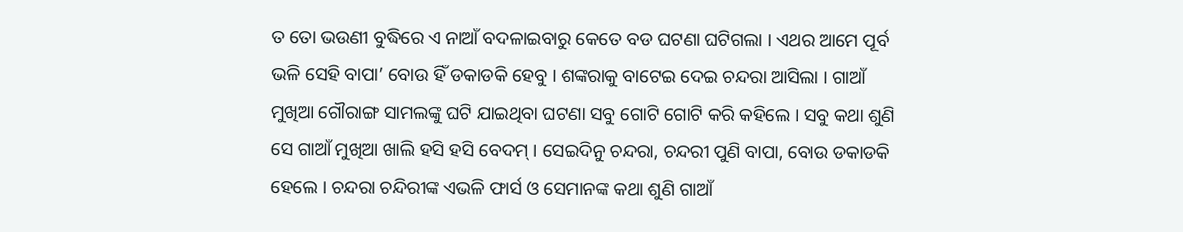ତ ତୋ ଭଉଣୀ ବୁଦ୍ଧିରେ ଏ ନାଆଁ ବଦଳାଇବାରୁ କେତେ ବଡ ଘଟଣା ଘଟିଗଲା । ଏଥର ଆମେ ପୂର୍ବ ଭଳି ସେହି ବାପା’ ବୋଉ ହିଁ ଡକାଡକି ହେବୁ । ଶଙ୍କରାକୁ ବାଟେଇ ଦେଇ ଚନ୍ଦରା ଆସିଲା । ଗାଆଁ ମୁଖିଆ ଗୌରାଙ୍ଗ ସାମଲଙ୍କୁ ଘଟି ଯାଇଥିବା ଘଟଣା ସବୁ ଗୋଟି ଗୋଟି କରି କହିଲେ । ସବୁ କଥା ଶୁଣି ସେ ଗାଆଁ ମୁଖିଆ ଖାଲି ହସି ହସି ବେଦମ୍ । ସେଇଦିନୁ ଚନ୍ଦରା, ଚନ୍ଦରୀ ପୁଣି ବାପା, ବୋଉ ଡକାଡକି ହେଲେ । ଚନ୍ଦରା ଚନ୍ଦିରୀଙ୍କ ଏଭଳି ଫାର୍ସ ଓ ସେମାନଙ୍କ କଥା ଶୁଣି ଗାଆଁ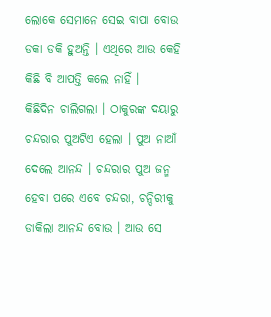ଲୋକେ ସେମାନେ ସେଇ ବାପା ବୋଉ ଡକା ଡକି ହୁଅନ୍ତି । ଏଥିରେ ଆଉ କେହି କିଛି ବି ଆପତ୍ତି କଲେ ନାହିଁ ।
କିଛିଦିନ ଚାଲିଗଲା । ଠାକୁରଙ୍କ ଦୟାରୁ ଚନ୍ଦରାର ପୁଅଟିଏ ହେଲା । ପୁଅ ନାଆଁ ଦେଲେ ଆନନ୍ଦ । ଚନ୍ଦରାର ପୁଅ ଜନ୍ମ ହେବା ପରେ ଏବେ ଚନ୍ଦରା, ଚନ୍ଦିରୀକୁ ଡାକିଲା ଆନନ୍ଦ ବୋଉ । ଆଉ ସେ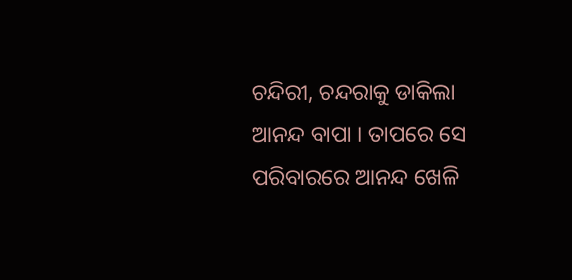ଚନ୍ଦିରୀ, ଚନ୍ଦରାକୁ ଡାକିଲା ଆନନ୍ଦ ବାପା । ତାପରେ ସେ ପରିବାରରେ ଆନନ୍ଦ ଖେଳି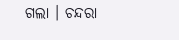ଗଲା । ଚନ୍ଦରା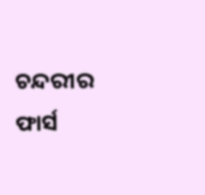ଚନ୍ଦରୀର ଫାର୍ସ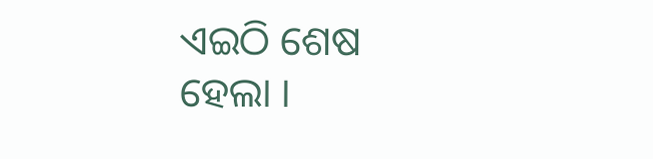ଏଇଠି ଶେଷ ହେଲା ।